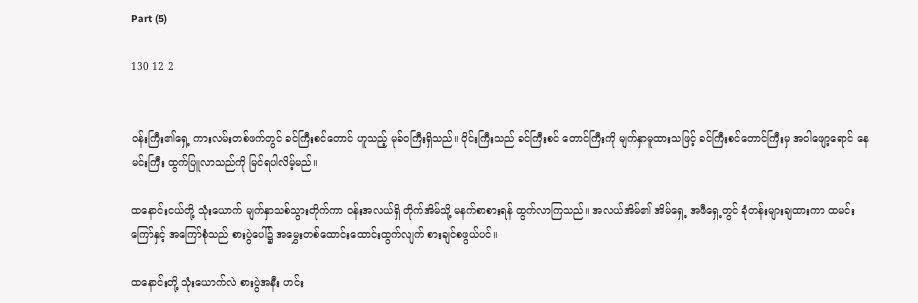Part (5)

130 12 2


ဝန်းကြီး၏ရှေ့ ကားလမ်းတစ်ဖက်တွင် ခင်ကြီးစင်တောင် ဟူသည့် မုခ်ဝကြီးရှိသည်။ ဝိုင်းကြီးသည် ခင်ကြီးစင် တောင်ကြီးကို မျက်နှာမူထားသဖြင့် ခင်ကြီးစင်တောင်ကြီးမှ အဝါဖျော့ရောင် နေမင်းကြီး ထွက်ပြူလာသည်ကို မြင်ရပါလိမ့်မည်။

ထနောင်းငယ်တို့ သုံးယောက် မျက်နှာသစ်သွားတိုက်ကာ ဝန်းအလယ်ရှိ တိုက်အိမ်သို့ မနက်စာစားရန် ထွက်လာကြသည်။ အလယ်အိမ်၏ အိမ်ရှေ့ အဖီရှေ့တွင် ခုံတန်းများချထားကာ ထမင်းကြော်နှင့် အကြော်စုံသည် စားပွဲပေါ်၌ အမွှေးတစ်ထောင်းထောင်းထွက်လျက် စားချင်စဖွယ်ပင်။

ထနောင်းတို့ သုံးယောက်လဲ စားပွဲအနီး ဟင်း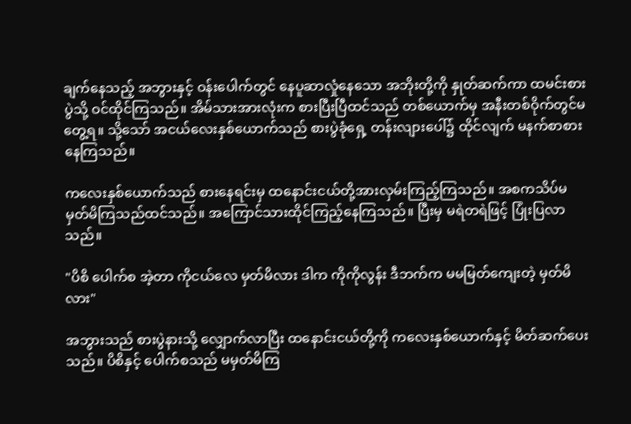ချက်နေသည့် အဘွားနှင့် ဝန်းပေါက်တွင် နေပူဆာလှုံနေသော အဘိုးတို့ကို နှုတ်ဆက်ကာ ထမင်းစားပွဲသို့ ဝင်ထိုင်ကြသည်။ အိမ်သားအားလုံးက စားပြီးပြီထင်သည် တစ်ယောက်မှ အနီးတစ်‌ဝိုက်တွင်မတွေ့ရ။ သို့သော် အငယ်လေးနှစ်ယောက်သည် စားပွဲခုံရှေ့ တန်းလျားပေါ်၌ ထိုင်လျက် မနက်စာစားနေကြသည်။

ကလေးနှစ်ယောက်သည် စားနေရင်းမှ ထနောင်းငယ်တို့အားလှမ်းကြည့်ကြသည်။ အစကသိပ်မမှတ်မိကြသည်ထင်သည်။ အကြောင်သားထိုင်ကြည့်နေကြသည်။ ပြီးမှ မရဲတရဲဖြင့် ပြုံးပြလာသည်။

"ပိစိ ပေါက်စ အဲ့တာ ကိုငယ်လေ မှတ်မိလား ဒါက ကိုကိုလွန်း ဒီဘက်က မမမြတ်ကျေးတဲ့ မှတ်မိလား"

အဘွားသည် စားပွဲနားသို့ လျှောက်လာပြီး ထနောင်းငယ်တို့ကို ကလေးနှစ်ယောက်နှင့် မိတ်ဆက်ပေးသည်။ ပိစိနှင့် ပေါက်စသည် မမှတ်မိကြ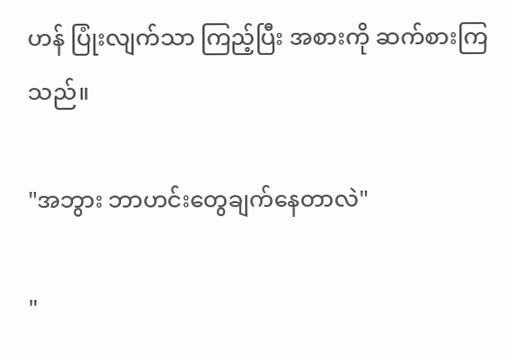ဟန် ပြုံးလျက်သာ ကြည့်ပြီး အစားကို ဆက်စားကြသည်။

"အဘွား ဘာဟင်းတွေချက်နေတာလဲ"

"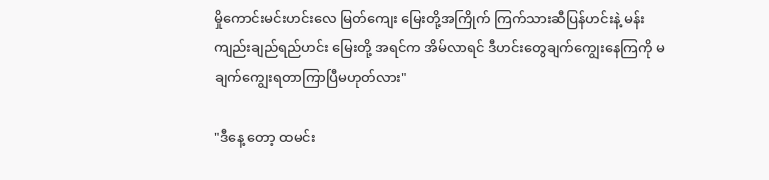မှို‌ကောင်းမင်းဟင်းလေ မြတ်ကျေး မြေးတို့အကြိုက် ကြက်သားဆီပြန်ဟင်းနဲ့ မန်းကျည်းချည်ရည်ဟင်း မြေးတို့ အရင်က အိမ်လာရင် ဒီဟင်းတွေချက်ကျွေးနေကြကို မချက်ကျွေးရတာကြာပြီမဟုတ်လား"

"ဒီနေ့ တော့ ထမင်း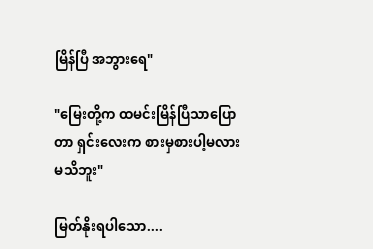မြိန်ပြီ အဘွားရေ"

"မြေးတို့က ထမင်းမြိန်ပြီသာပြောတာ ရှင်းလေးက စားမှစားပါ့မလားမသိဘူး"

မြတ်နိုးရပါသော....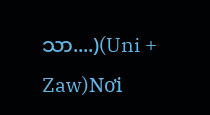သာ....)(Uni + Zaw)Nơi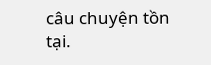câu chuyện tồn tại.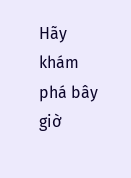Hãy khám phá bây giờ